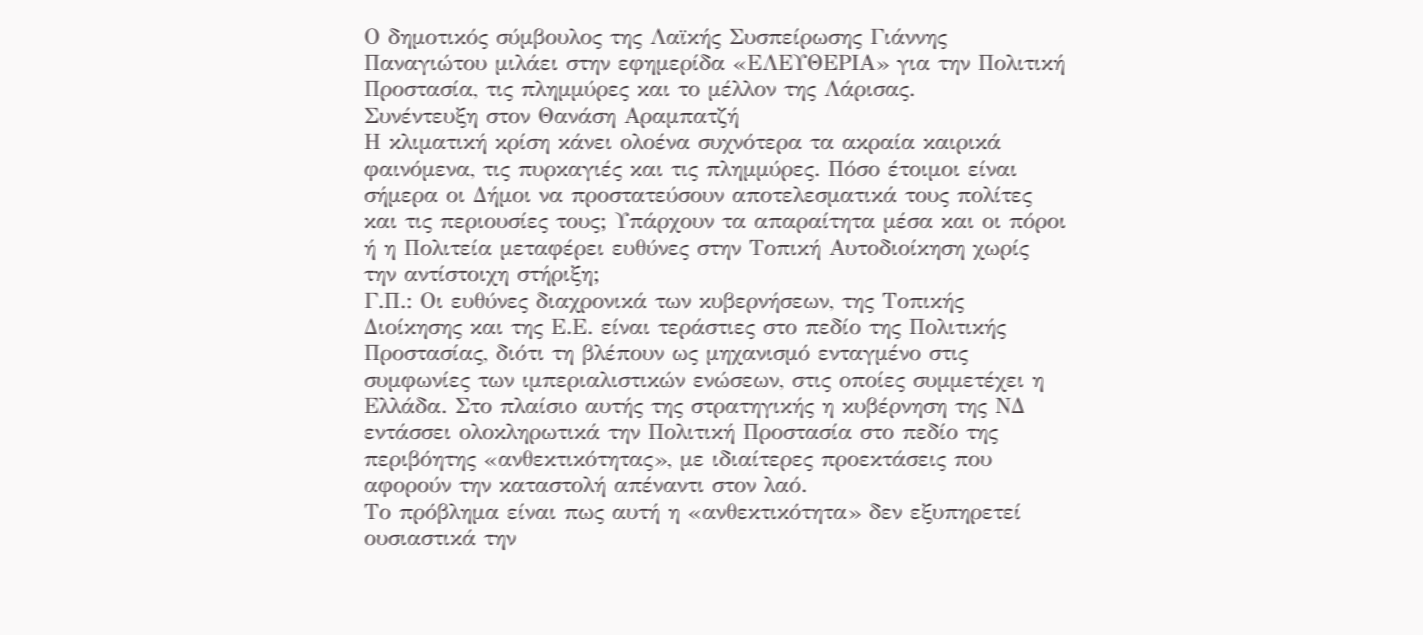Ο δημοτικός σύμβουλος της Λαϊκής Συσπείρωσης Γιάννης Παναγιώτου μιλάει στην εφημερίδα «ΕΛΕΥΘΕΡΙΑ» για την Πολιτική Προστασία, τις πλημμύρες και το μέλλον της Λάρισας.
Συνέντευξη στον Θανάση Αραμπατζή
Η κλιματική κρίση κάνει ολοένα συχνότερα τα ακραία καιρικά φαινόμενα, τις πυρκαγιές και τις πλημμύρες. Πόσο έτοιμοι είναι σήμερα οι Δήμοι να προστατεύσουν αποτελεσματικά τους πολίτες και τις περιουσίες τους; Υπάρχουν τα απαραίτητα μέσα και οι πόροι ή η Πολιτεία μεταφέρει ευθύνες στην Τοπική Αυτοδιοίκηση χωρίς την αντίστοιχη στήριξη;
Γ.Π.: Οι ευθύνες διαχρονικά των κυβερνήσεων, της Τοπικής Διοίκησης και της Ε.Ε. είναι τεράστιες στο πεδίο της Πολιτικής Προστασίας, διότι τη βλέπουν ως μηχανισμό ενταγμένο στις συμφωνίες των ιμπεριαλιστικών ενώσεων, στις οποίες συμμετέχει η Ελλάδα. Στο πλαίσιο αυτής της στρατηγικής η κυβέρνηση της ΝΔ εντάσσει ολοκληρωτικά την Πολιτική Προστασία στο πεδίο της περιβόητης «ανθεκτικότητας», με ιδιαίτερες προεκτάσεις που αφορούν την καταστολή απέναντι στον λαό.
Το πρόβλημα είναι πως αυτή η «ανθεκτικότητα» δεν εξυπηρετεί ουσιαστικά την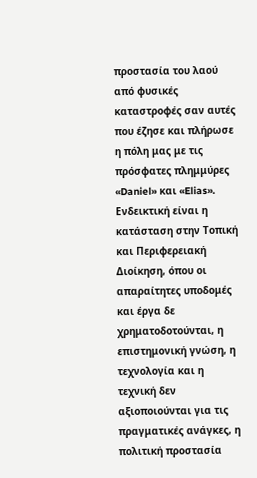προστασία του λαού από φυσικές καταστροφές σαν αυτές που έζησε και πλήρωσε η πόλη μας με τις πρόσφατες πλημμύρες «Daniel» και «Elias».
Ενδεικτική είναι η κατάσταση στην Τοπική και Περιφερειακή Διοίκηση, όπου οι απαραίτητες υποδομές και έργα δε χρηματοδοτούνται, η επιστημονική γνώση, η τεχνολογία και η τεχνική δεν αξιοποιούνται για τις πραγματικές ανάγκες, η πολιτική προστασία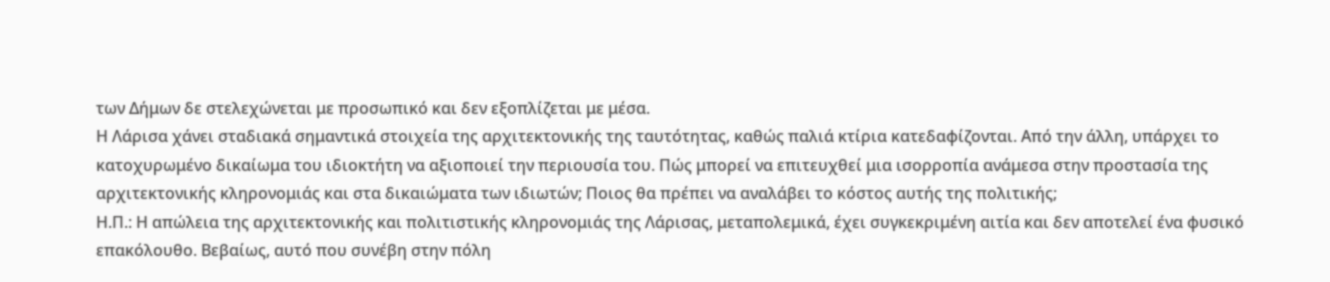των Δήμων δε στελεχώνεται με προσωπικό και δεν εξοπλίζεται με μέσα.
Η Λάρισα χάνει σταδιακά σημαντικά στοιχεία της αρχιτεκτονικής της ταυτότητας, καθώς παλιά κτίρια κατεδαφίζονται. Από την άλλη, υπάρχει το κατοχυρωμένο δικαίωμα του ιδιοκτήτη να αξιοποιεί την περιουσία του. Πώς μπορεί να επιτευχθεί μια ισορροπία ανάμεσα στην προστασία της αρχιτεκτονικής κληρονομιάς και στα δικαιώματα των ιδιωτών; Ποιος θα πρέπει να αναλάβει το κόστος αυτής της πολιτικής;
Η.Π.: Η απώλεια της αρχιτεκτονικής και πολιτιστικής κληρονομιάς της Λάρισας, μεταπολεμικά, έχει συγκεκριμένη αιτία και δεν αποτελεί ένα φυσικό επακόλουθο. Βεβαίως, αυτό που συνέβη στην πόλη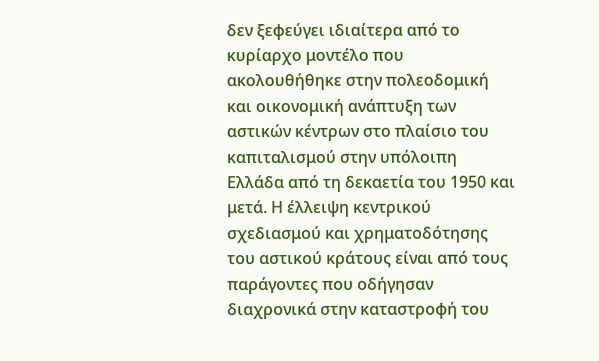δεν ξεφεύγει ιδιαίτερα από το κυρίαρχο μοντέλο που ακολουθήθηκε στην πολεοδομική και οικονομική ανάπτυξη των αστικών κέντρων στο πλαίσιο του καπιταλισμού στην υπόλοιπη Ελλάδα από τη δεκαετία του 1950 και μετά. Η έλλειψη κεντρικού σχεδιασμού και χρηματοδότησης του αστικού κράτους είναι από τους παράγοντες που οδήγησαν διαχρονικά στην καταστροφή του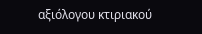αξιόλογου κτιριακού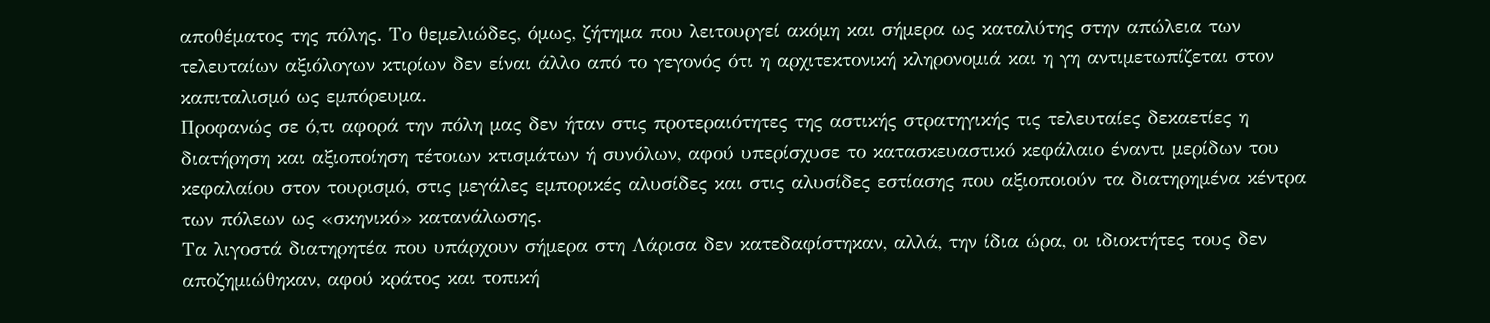αποθέματος της πόλης. Το θεμελιώδες, όμως, ζήτημα που λειτουργεί ακόμη και σήμερα ως καταλύτης στην απώλεια των τελευταίων αξιόλογων κτιρίων δεν είναι άλλο από το γεγονός ότι η αρχιτεκτονική κληρονομιά και η γη αντιμετωπίζεται στον καπιταλισμό ως εμπόρευμα.
Προφανώς σε ό,τι αφορά την πόλη μας δεν ήταν στις προτεραιότητες της αστικής στρατηγικής τις τελευταίες δεκαετίες η διατήρηση και αξιοποίηση τέτοιων κτισμάτων ή συνόλων, αφού υπερίσχυσε το κατασκευαστικό κεφάλαιο έναντι μερίδων του κεφαλαίου στον τουρισμό, στις μεγάλες εμπορικές αλυσίδες και στις αλυσίδες εστίασης που αξιοποιούν τα διατηρημένα κέντρα των πόλεων ως «σκηνικό» κατανάλωσης.
Τα λιγοστά διατηρητέα που υπάρχουν σήμερα στη Λάρισα δεν κατεδαφίστηκαν, αλλά, την ίδια ώρα, οι ιδιοκτήτες τους δεν αποζημιώθηκαν, αφού κράτος και τοπική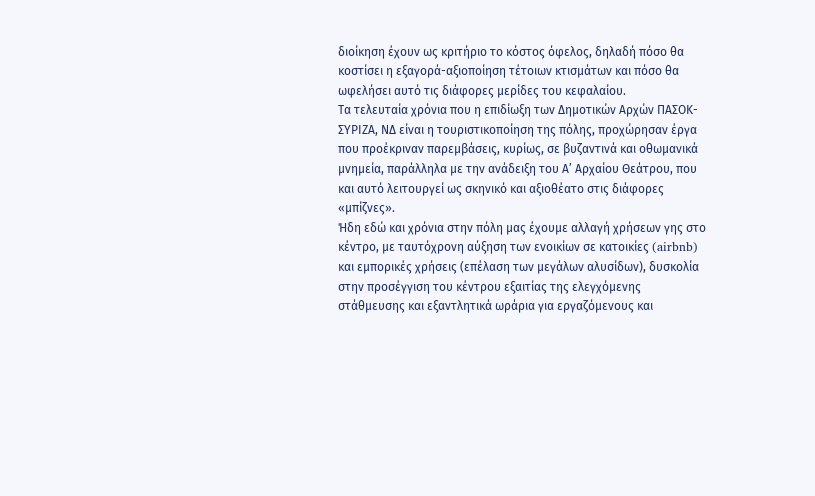διοίκηση έχουν ως κριτήριο το κόστος όφελος, δηλαδή πόσο θα κοστίσει η εξαγορά-αξιοποίηση τέτοιων κτισμάτων και πόσο θα ωφελήσει αυτό τις διάφορες μερίδες του κεφαλαίου.
Τα τελευταία χρόνια που η επιδίωξη των Δημοτικών Αρχών ΠΑΣΟΚ-ΣΥΡΙΖΑ, ΝΔ είναι η τουριστικοποίηση της πόλης, προχώρησαν έργα που προέκριναν παρεμβάσεις, κυρίως, σε βυζαντινά και οθωμανικά μνημεία, παράλληλα με την ανάδειξη του Α’ Αρχαίου Θεάτρου, που και αυτό λειτουργεί ως σκηνικό και αξιοθέατο στις διάφορες «μπίζνες».
Ήδη εδώ και χρόνια στην πόλη μας έχουμε αλλαγή χρήσεων γης στο κέντρο, με ταυτόχρονη αύξηση των ενοικίων σε κατοικίες (airbnb) και εμπορικές χρήσεις (επέλαση των μεγάλων αλυσίδων), δυσκολία στην προσέγγιση του κέντρου εξαιτίας της ελεγχόμενης στάθμευσης και εξαντλητικά ωράρια για εργαζόμενους και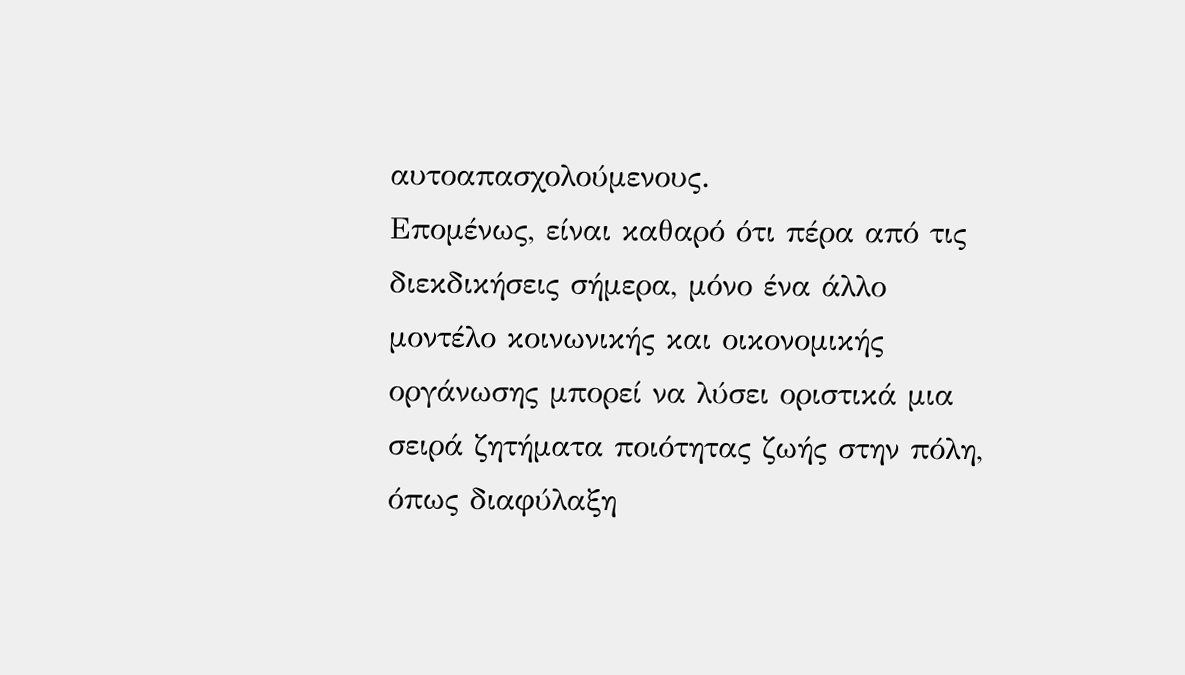αυτοαπασχολούμενους.
Επομένως, είναι καθαρό ότι πέρα από τις διεκδικήσεις σήμερα, μόνο ένα άλλο μοντέλο κοινωνικής και οικονομικής οργάνωσης μπορεί να λύσει οριστικά μια σειρά ζητήματα ποιότητας ζωής στην πόλη, όπως διαφύλαξη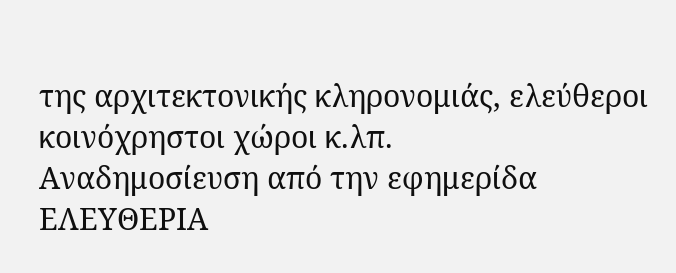της αρχιτεκτονικής κληρονομιάς, ελεύθεροι κοινόχρηστοι χώροι κ.λπ.
Αναδημοσίευση από την εφημερίδα ΕΛΕΥΘΕΡΙΑ